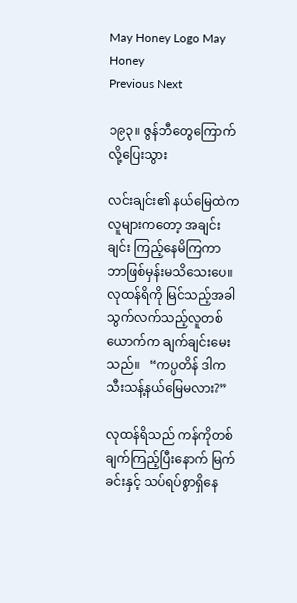May Honey Logo May Honey
Previous Next

၁၉၃။ ဇွန်ဘီတွေကြောက်လို့ပြေးသွား

လင်းချင်း၏ နယ်မြေထဲက လူများကတော့ အချင်းချင်း ကြည့်နေမိကြကာ ဘာဖြစ်မှန်းမသိသေးပေ။ လုထန်ရိကို မြင်သည့်အခါ သွက်လက်သည့်လူတစ်ယောက်က ချက်ချင်းမေးသည်။   “ကပ္ပတိန် ဒါကသီးသန့်နယ်မြေမလား?”

လုထန်ရိသည် ကန်ကိုတစ်ချက်ကြည့်ပြီးနောက် မြက်ခင်းနှင့် သပ်ရပ်စွာရှိနေ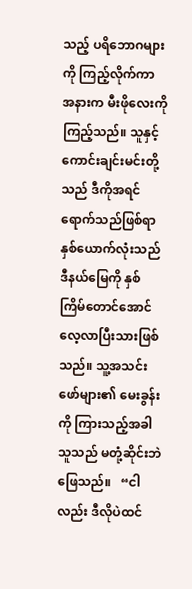သည့် ပရိဘောဂများကို ကြည့်လိုက်ကာ အနားက မီးဖိုလေးကို ကြည့်သည်။ သူနှင့် ကောင်းချင်းမင်းတို့သည် ဒီကိုအရင်ရောက်သည်ဖြစ်ရာ နှစ်ယောက်လုံးသည် ဒီနယ်မြေကို နှစ်ကြိမ်တောင်အောင် လေ့လာပြီးသားဖြစ်သည်။ သူ့အသင်းဖော်များ၏ မေးခွန်းကို ကြားသည့်အခါ သူသည် မတုံ့ဆိုင်းဘဲ ဖြေသည်။   “ငါလည်း ဒီလိုပဲထင်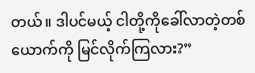တယ်။ ဒါပင်မယ့် ငါတို့ကိုခေါ်လာတဲ့တစ်ယောက်ကို မြင်လိုက်ကြလား?”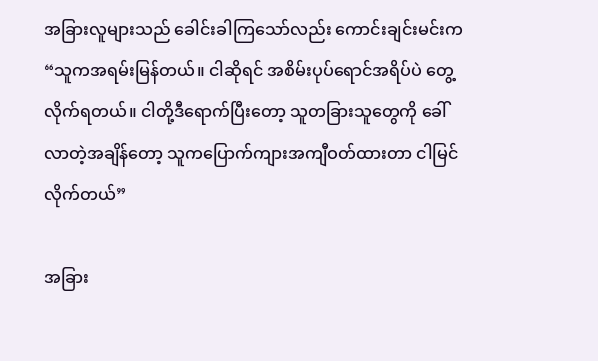အခြားလူများသည် ခေါင်းခါကြသော်လည်း ကောင်းချင်းမင်းက   “သူကအရမ်းမြန်တယ်။ ငါဆိုရင် အစိမ်းပုပ်ရောင်အရိပ်ပဲ တွေ့လိုက်ရတယ်။ ငါတို့ဒီရောက်ပြီးတော့ သူတခြားသူတွေကို ခေါ်လာတဲ့အချိန်တော့ သူကပြောက်ကျားအကျီဝတ်ထားတာ ငါမြင်လိုက်တယ်”

အခြား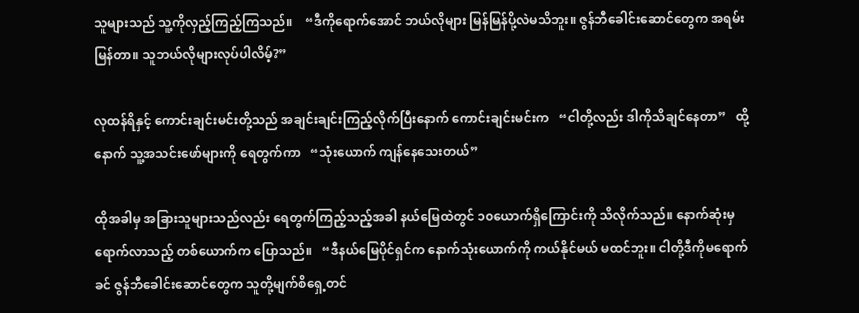သူများသည် သူ့ကိုလှည့်ကြည့်ကြသည်။    “ဒီကိုရောက်အောင် ဘယ်လိုများ မြန်မြန်ပို့လဲမသိဘူး။ ဇွန်ဘီခေါင်းဆောင်တွေက အရမ်းမြန်တာ။ သူဘယ်လိုများလုပ်ပါလိမ့်?”

လုထန်ရိနှင့် ကောင်းချင်းမင်းတို့သည် အချင်းချင်းကြည့်လိုက်ပြီးနောက် ကောင်းချင်းမင်းက   “ငါတို့လည်း ဒါကိုသိချင်နေတာ”   ထို့နောက် သူ့အသင်းဖော်များကို ရေတွက်ကာ   “သုံးယောက် ကျန်နေသေးတယ်”

ထိုအခါမှ အခြားသူများသည်လည်း ရေတွက်ကြည့်သည့်အခါ နယ်မြေထဲတွင် ၁၀ယောက်ရှိကြောင်းကို သိလိုက်သည်။ နောက်ဆုံးမှ ရောက်လာသည့် တစ်ယောက်က ပြောသည်။   “ဒီနယ်မြေပိုင်ရှင်က နောက်သုံးယောက်ကို ကယ်နိုင်မယ် မထင်ဘူး။ ငါတို့ဒီကိုမရောက်ခင် ဇွန်ဘီခေါင်းဆောင်တွေက သူတို့မျက်စိရှေ့တင်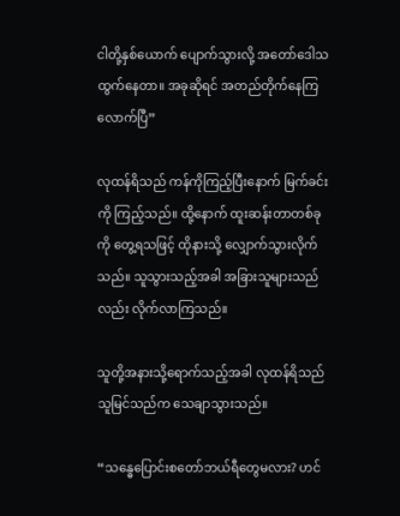ငါတို့နှစ်ယောက် ပျောက်သွားလို့ အတော်ဒေါသထွက်နေတာ။ အခုဆိုရင် အတည်တိုက်နေကြလောက်ပြီ”

လုထန်ရိသည် ကန်ကိုကြည့်ပြီးနောက် မြက်ခင်းကို ကြည့်သည်။ ထို့နောက် ထူးဆန်းတာတစ်ခုကို တွေ့ရသဖြင့် ထိုနားသို့ လျှောက်သွားလိုက်သည်။ သူသွားသည့်အခါ အခြားသူများသည်လည်း လိုက်လာကြသည်။

သူတို့အနားသို့ရောက်သည့်အခါ လုထန်ရိသည် သူမြင်သည်က သေချာသွားသည်။

“သန္ဓေပြောင်းစတော်ဘယ်ရီတွေမလား? ဟင်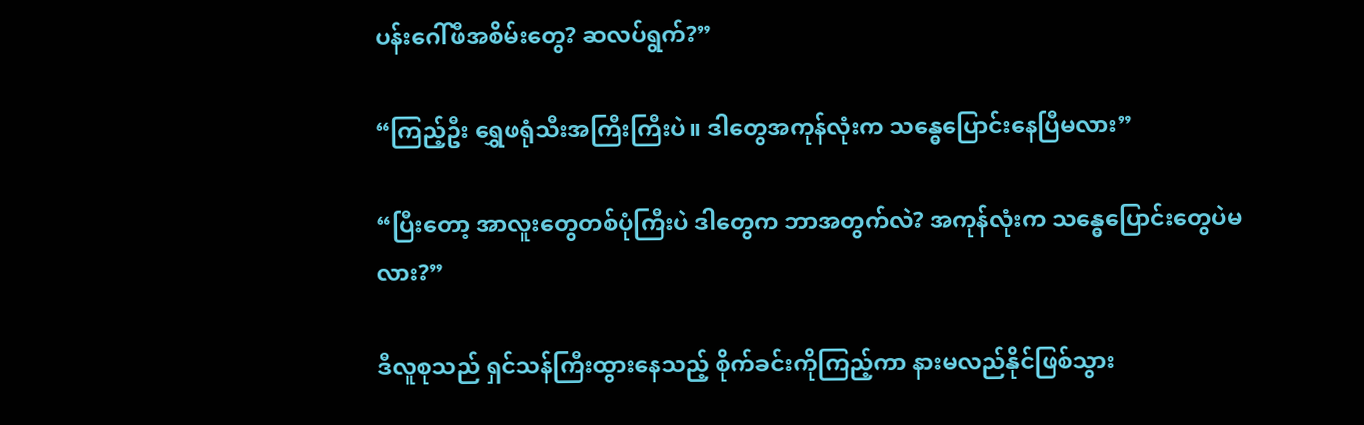ပန်းဂေါ်ဖီအစိမ်းတွေ? ဆလပ်ရွက်?”

“ကြည့်ဦး ရွှေဖရုံသီးအကြီးကြီးပဲ။ ဒါတွေအကုန်လုံးက သန္ဓေပြောင်းနေပြီမလား”

“ပြီးတော့ အာလူးတွေတစ်ပုံကြီးပဲ ဒါတွေက ဘာအတွက်လဲ? အကုန်လုံးက သန္ဓေပြောင်းတွေပဲမလား?”

ဒီလူစုသည် ရှင်သန်ကြီးထွားနေသည့် စိုက်ခင်းကိုကြည့်ကာ နားမလည်နိုင်ဖြစ်သွား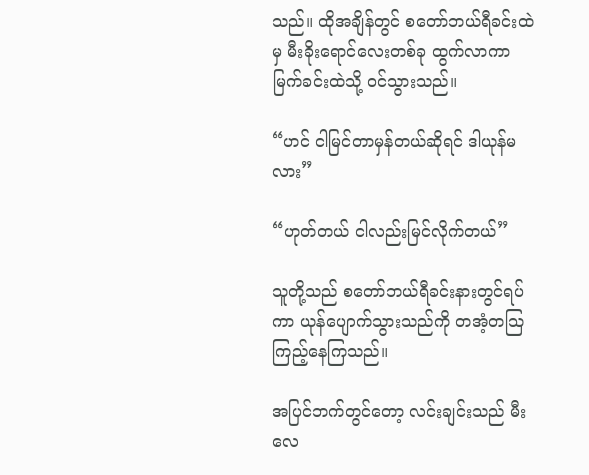သည်။ ထိုအချိန်တွင် စတော်ဘယ်ရီခင်းထဲမှ မီးခိုးရောင်လေးတစ်ခု ထွက်လာကာ မြက်ခင်းထဲသို့ ဝင်သွားသည်။

“ဟင် ငါမြင်တာမှန်တယ်ဆိုရင် ဒါယုန်မလား”

“ဟုတ်တယ် ငါလည်းမြင်လိုက်တယ်”

သူတို့သည် စတော်ဘယ်ရီခင်းနားတွင်ရပ်ကာ ယုန်ပျောက်သွားသည်ကို တအံ့တသြ ကြည့်နေကြသည်။

အပြင်ဘက်တွင်တော့ လင်းချင်းသည် မီးလေ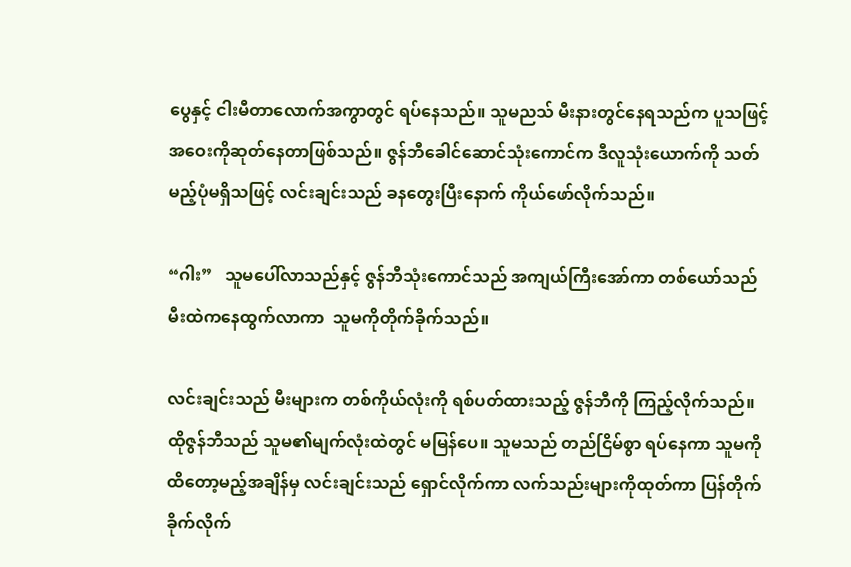ပွေနှင့် ငါးမီတာလောက်အကွာတွင် ရပ်နေသည်။ သူမညသ် မီးနားတွင်နေရသည်က ပူသဖြင့် အဝေးကိုဆုတ်နေတာဖြစ်သည်။ ဇွန်ဘီခေါင်ဆောင်သုံးကောင်က ဒီလူသုံးယောက်ကို သတ်မည့်ပုံမရှိသဖြင့် လင်းချင်းသည် ခနတွေးပြီးနောက် ကိုယ်ဖော်လိုက်သည်။

“ဂါး”   သူမပေါ်လာသည်နှင့် ဇွန်ဘီသုံးကောင်သည် အကျယ်ကြီးအော်ကာ တစ်ယော်သည် မီးထဲကနေထွက်လာကာ  သူမကိုတိုက်ခိုက်သည်။

လင်းချင်းသည် မီးများက တစ်ကိုယ်လုံးကို ရစ်ပတ်ထားသည့် ဇွန်ဘီကို ကြည့်လိုက်သည်။ ထိုဇွန်ဘီသည် သူမ၏မျက်လုံးထဲတွင် မမြန်ပေ။ သူမသည် တည်ငြိမ်စွာ ရပ်နေကာ သူမကိုထိတော့မည့်အချိန်မှ လင်းချင်းသည် ရှောင်လိုက်ကာ လက်သည်းများကိုထုတ်ကာ ပြန်တိုက်ခိုက်လိုက်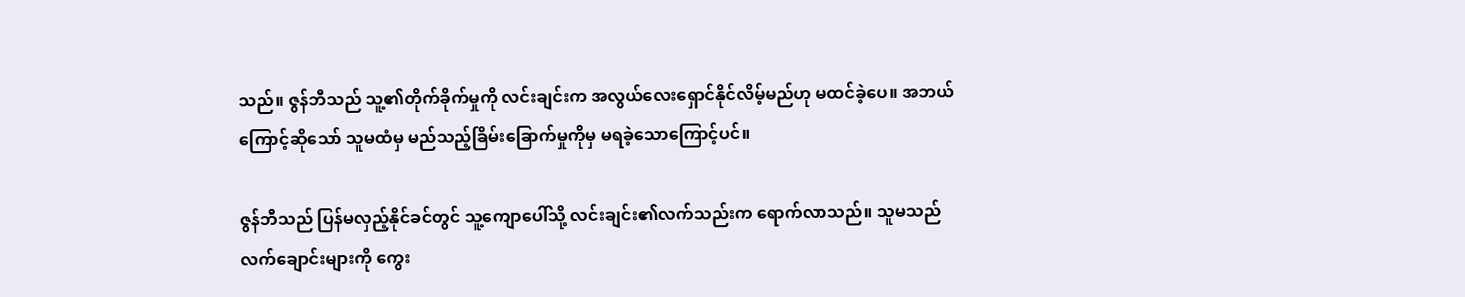သည်။ ဇွန်ဘီသည် သူ့၏တိုက်ခိုက်မှုကို လင်းချင်းက အလွယ်လေးရှောင်နိုင်လိမ့်မည်ဟု မထင်ခဲ့ပေ။ အဘယ်ကြောင့်ဆိုသော် သူမထံမှ မည်သည့်ခြိမ်းခြောက်မှုကိုမှ မရခဲ့သောကြောင့်ပင်။

ဇွန်ဘီသည် ပြန်မလှည့်နိုင်ခင်တွင် သူ့ကျောပေါ်သို့ လင်းချင်း၏လက်သည်းက ရောက်လာသည်။ သူမသည် လက်ချောင်းများကို ကွေး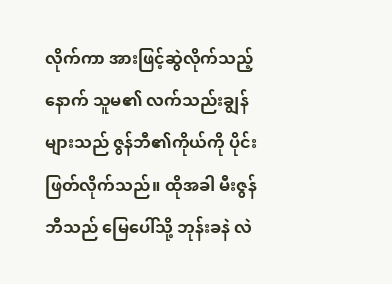လိုက်ကာ အားဖြင့်ဆွဲလိုက်သည့်နောက် သူမ၏ လက်သည်းချွန်များသည် ဇွန်ဘီ၏ကိုယ်ကို ပိုင်းဖြတ်လိုက်သည်။ ထိုအခါ မီးဇွန်ဘီသည် မြေပေါ်သို့ ဘုန်းခနဲ လဲ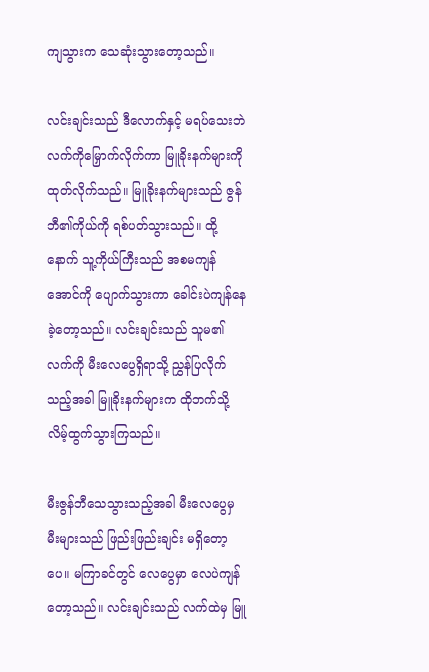ကျသွားက သေဆုံးသွားတော့သည်။

လင်းချင်းသည် ဒီလောက်နှင့် မရပ်သေးဘဲ လက်ကိုမြှောက်လိုက်ကာ မြူခိုးနက်များကို ထုတ်လိုက်သည်။ မြူခိုးနက်များသည် ဇွန်ဘီ၏ကိုယ်ကို ရစ်ပတ်သွားသည်။ ထို့နောက် သူ့ကိုယ်ကြီးသည် အစမကျန်အောင်ကို ပျောက်သွားကာ ခေါင်းပဲကျန်နေခဲ့တော့သည်။ လင်းချင်းသည် သူမ၏လက်ကို မီးလေပွေရှိရာသို့ ညွှန်ပြလိုက်သည့်အခါ မြူခိုးနက်များက ထိုဘက်သို့ လိမ့်ထွက်သွားကြသည်။

မီးဇွန်ဘီသေသွားသည့်အခါ မီးလေပွေမှ မီးများသည် ဖြည်းဖြည်းချင်း မရှိတော့ပေ။ မကြာခင်တွင် လေပွေမှာ လေပဲကျန်တော့သည်။ လင်းချင်းသည် လက်ထဲမှ မြူ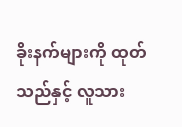ခိုးနက်များကို ထုတ်သည်နှင့် လူသား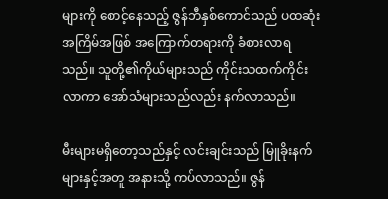များကို စောင့်နေသည့် ဇွန်ဘီနှစ်ကောင်သည် ပထဆုံးအကြိမ်အဖြစ် အကြောက်တရားကို ခံစားလာရသည်။ သူတို့၏ကိုယ်များသည် ကိုင်းသထက်ကိုင်းလာကာ အော်သံများသည်လည်း နက်လာသည်။

မီးများမရှိတော့သည်နှင့် လင်းချင်းသည် မြူခိုးနက်များနှင့်အတူ အနားသို့ ကပ်လာသည်။ ဇွန်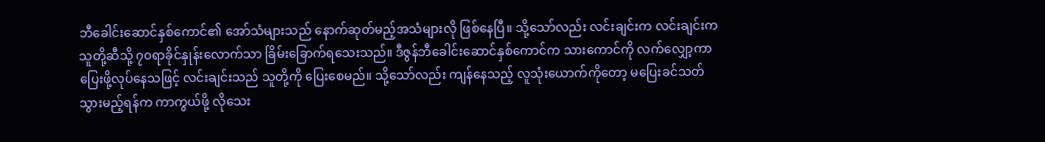ဘီခေါင်းဆောင်နှစ်ကောင်၏ အော်သံများသည် နောက်ဆုတ်မည့်အသံများလို ဖြစ်နေပြီ။ သို့သော်လည်း လင်းချင်းက လင်းချင်းက သူတို့ဆီသို့ ၇၀ရာခိုင်နှုန်းလောက်သာ ခြိမ်းခြောက်ရသေးသည်။ ဒီဇွန်ဘီခေါင်းဆောင်နှစ်ကောင်က သားကောင်ကို လက်လျှော့ကာ ပြေးဖို့လုပ်နေသဖြင့် လင်းချင်းသည် သူတို့ကို ပြေးစေမည်။ သို့သော်လည်း ကျန်နေသည့် လူသုံးယောက်ကိုတော့ မပြေးခင်သတ်သွားမည့်ရန်က ကာကွယ်ဖို့ လိုသေး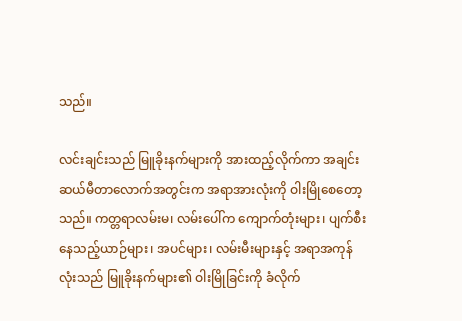သည်။

လင်းချင်းသည် မြူခိုးနက်များကို အားထည့်လိုက်ကာ အချင်းဆယ်မီတာလောက်အတွင်းက အရာအားလုံးကို ဝါးမြိုစေတော့သည်။ ကတ္တရာလမ်းမ၊ လမ်းပေါ်က ကျောက်တုံးများ၊ ပျက်စီးနေသည့်ယာဉ်များ၊ အပင်များ၊ လမ်းမီးများနှင့် အရာအကုန်လုံးသည် မြူခိုးနက်များ၏ ဝါးမြိုခြင်းကို ခံလိုက်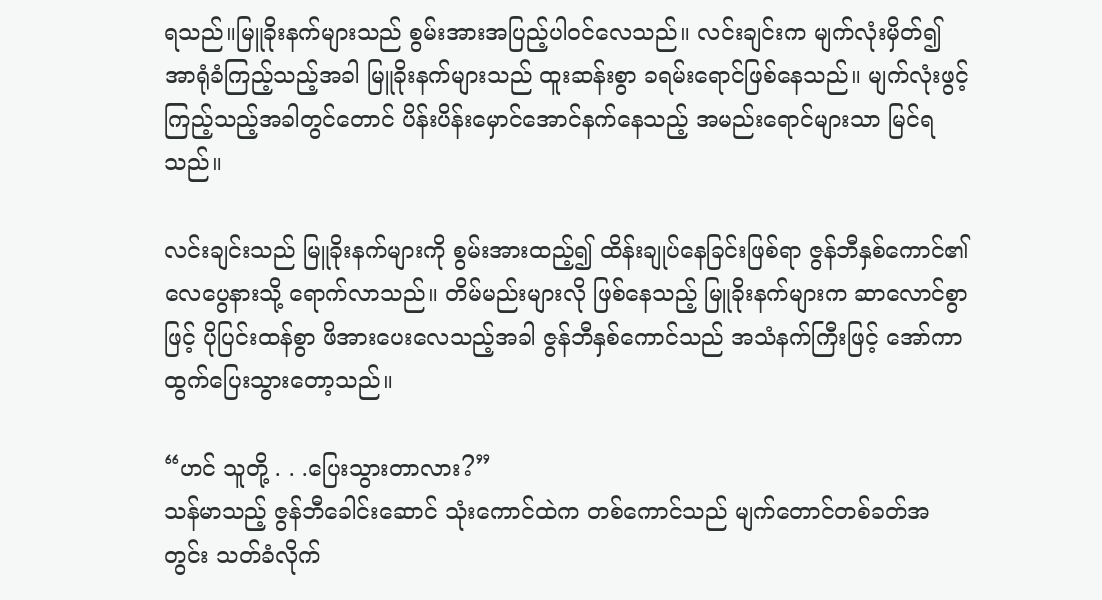ရသည်။မြူခိုးနက်များသည် စွမ်းအားအပြည့်ပါဝင်လေသည်။ လင်းချင်းက မျက်လုံးမှိတ်၍ အာရုံခံကြည့်သည့်အခါ မြူခိုးနက်များသည် ထူးဆန်းစွာ ခရမ်းရောင်ဖြစ်နေသည်။ မျက်လုံးဖွင့်ကြည့်သည့်အခါတွင်တောင် ပိန်းပိန်းမှောင်အောင်နက်နေသည့် အမည်းရောင်များသာ မြင်ရသည်။

လင်းချင်းသည် မြူခိုးနက်များကို စွမ်းအားထည့်၍ ထိန်းချုပ်နေခြင်းဖြစ်ရာ ဇွန်ဘီနှစ်ကောင်၏ လေပွေနားသို့ ရောက်လာသည်။ တိမ်မည်းများလို ဖြစ်နေသည့် မြူခိုးနက်များက ဆာလောင်စွာဖြင့် ပိုပြင်းထန်စွာ ဖိအားပေးလေသည့်အခါ ဇွန်ဘီနှစ်ကောင်သည် အသံနက်ကြီးဖြင့် အော်ကာ ထွက်ပြေးသွားတော့သည်။

“ဟင် သူတို့ . . .ပြေးသွားတာလား?”
သန်မာသည့် ဇွန်ဘီခေါင်းဆောင် သုံးကောင်ထဲက တစ်ကောင်သည် မျက်တောင်တစ်ခတ်အတွင်း သတ်ခံလိုက်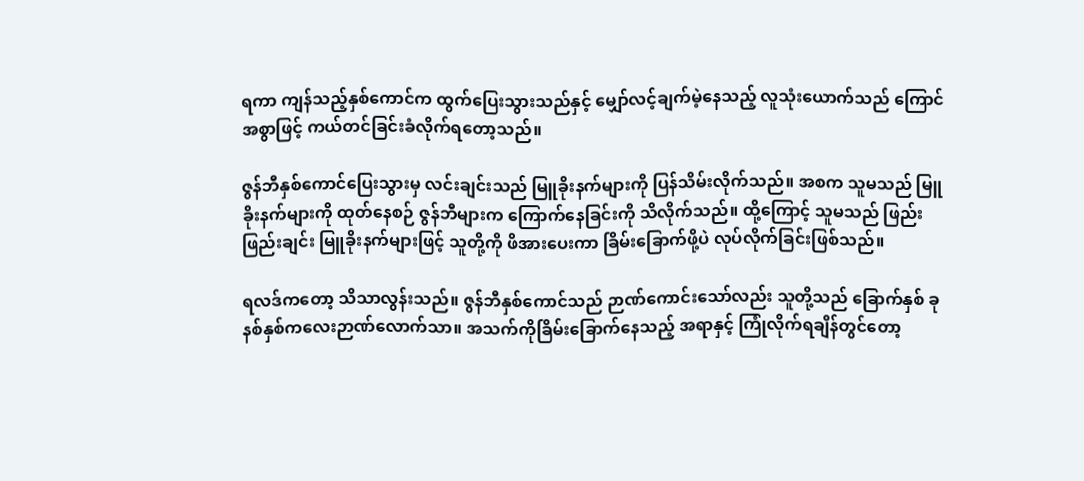ရကာ ကျန်သည့်နှစ်ကောင်က ထွက်ပြေးသွားသည်နှင့် မျှော်လင့်ချက်မဲ့နေသည့် လူသုံးယောက်သည် ကြောင်အစွာဖြင့် ကယ်တင်ခြင်းခံလိုက်ရတော့သည်။

ဇွန်ဘီနှစ်ကောင်ပြေးသွားမှ လင်းချင်းသည် မြူခိုးနက်များကို ပြန်သိမ်းလိုက်သည်။ အစက သူမသည် မြူခိုးနက်များကို ထုတ်နေစဉ် ဇွန်ဘီများက ကြောက်နေခြင်းကို သိလိုက်သည်။ ထို့ကြောင့် သူမသည် ဖြည်းဖြည်းချင်း မြူခိုးနက်များဖြင့် သူတို့ကို ဖိအားပေးကာ ခြိမ်းခြောက်ဖို့ပဲ လုပ်လိုက်ခြင်းဖြစ်သည်။

ရလဒ်ကတော့ သိသာလွန်းသည်။ ဇွန်ဘီနှစ်ကောင်သည် ဉာဏ်ကောင်းသော်လည်း သူတို့သည် ခြောက်နှစ် ခုနစ်နှစ်ကလေးဉာဏ်လောက်သာ။ အသက်ကိုခြိမ်းခြောက်နေသည့် အရာနှင့် ကြုံလိုက်ရချိန်တွင်တော့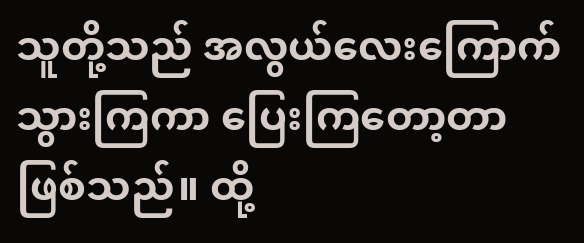သူတို့သည် အလွယ်လေးကြောက်သွားကြကာ ပြေးကြတော့တာ ဖြစ်သည်။ ထို့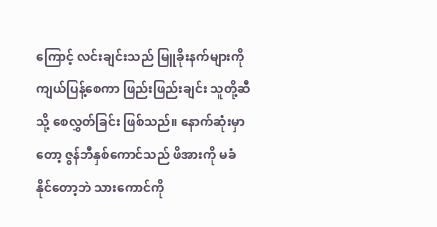ကြောင့် လင်းချင်းသည် မြူခိုးနက်များကို ကျယ်ပြန့်စေကာ ဖြည်းဖြည်းချင်း သူတို့ဆီသို့ စေလွှတ်ခြင်း ဖြစ်သည်။ နောက်ဆုံးမှာတော့ ဇွန်ဘီနှစ်ကောင်သည် ဖိအားကို မခံနိုင်တော့ဘဲ သားကောင်ကို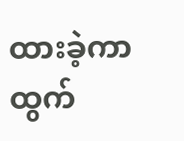ထားခဲ့ကာ ထွက်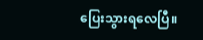ပြေးသွားရလေပြီ။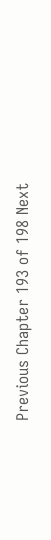Previous Chapter 193 of 198 Next